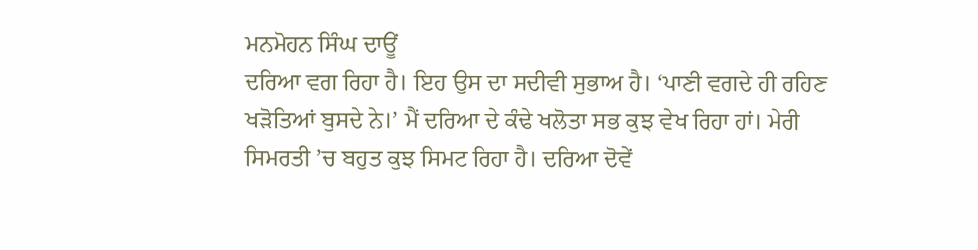ਮਨਮੋਹਨ ਸਿੰਘ ਦਾਊਂ
ਦਰਿਆ ਵਗ ਰਿਹਾ ਹੈ। ਇਹ ਉਸ ਦਾ ਸਦੀਵੀ ਸੁਭਾਅ ਹੈ। ‘ਪਾਣੀ ਵਗਦੇ ਹੀ ਰਹਿਣ ਖੜੋਤਿਆਂ ਬੁਸਦੇ ਨੇ।’ ਮੈਂ ਦਰਿਆ ਦੇ ਕੰਢੇ ਖਲੋਤਾ ਸਭ ਕੁਝ ਵੇਖ ਰਿਹਾ ਹਾਂ। ਮੇਰੀ ਸਿਮਰਤੀ ’ਚ ਬਹੁਤ ਕੁਝ ਸਿਮਟ ਰਿਹਾ ਹੈ। ਦਰਿਆ ਦੋਵੇਂ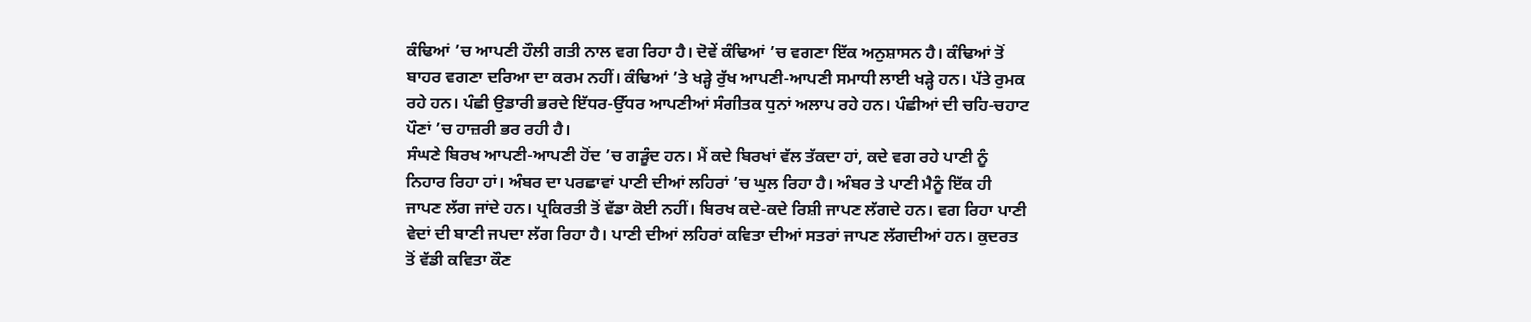ਕੰਢਿਆਂ ’ਚ ਆਪਣੀ ਹੌਲੀ ਗਤੀ ਨਾਲ ਵਗ ਰਿਹਾ ਹੈ। ਦੋਵੇਂ ਕੰਢਿਆਂ ’ਚ ਵਗਣਾ ਇੱਕ ਅਨੁਸ਼ਾਸਨ ਹੈ। ਕੰਢਿਆਂ ਤੋਂ ਬਾਹਰ ਵਗਣਾ ਦਰਿਆ ਦਾ ਕਰਮ ਨਹੀਂ। ਕੰਢਿਆਂ ’ਤੇ ਖੜ੍ਹੇ ਰੁੱਖ ਆਪਣੀ-ਆਪਣੀ ਸਮਾਧੀ ਲਾਈ ਖੜ੍ਹੇ ਹਨ। ਪੱਤੇ ਰੁਮਕ ਰਹੇ ਹਨ। ਪੰਛੀ ਉਡਾਰੀ ਭਰਦੇ ਇੱਧਰ-ਉੱਧਰ ਆਪਣੀਆਂ ਸੰਗੀਤਕ ਧੁਨਾਂ ਅਲਾਪ ਰਹੇ ਹਨ। ਪੰਛੀਆਂ ਦੀ ਚਹਿ-ਚਹਾਟ ਪੌਣਾਂ ’ਚ ਹਾਜ਼ਰੀ ਭਰ ਰਹੀ ਹੈ।
ਸੰਘਣੇ ਬਿਰਖ ਆਪਣੀ-ਆਪਣੀ ਹੋਂਦ ’ਚ ਗੜੂੰਦ ਹਨ। ਮੈਂ ਕਦੇ ਬਿਰਖਾਂ ਵੱਲ ਤੱਕਦਾ ਹਾਂ, ਕਦੇ ਵਗ ਰਹੇ ਪਾਣੀ ਨੂੰ ਨਿਹਾਰ ਰਿਹਾ ਹਾਂ। ਅੰਬਰ ਦਾ ਪਰਛਾਵਾਂ ਪਾਣੀ ਦੀਆਂ ਲਹਿਰਾਂ ’ਚ ਘੁਲ ਰਿਹਾ ਹੈ। ਅੰਬਰ ਤੇ ਪਾਣੀ ਮੈਨੂੰ ਇੱਕ ਹੀ ਜਾਪਣ ਲੱਗ ਜਾਂਦੇ ਹਨ। ਪ੍ਰਕਿਰਤੀ ਤੋਂ ਵੱਡਾ ਕੋਈ ਨਹੀਂ। ਬਿਰਖ ਕਦੇ-ਕਦੇ ਰਿਸ਼ੀ ਜਾਪਣ ਲੱਗਦੇ ਹਨ। ਵਗ ਰਿਹਾ ਪਾਣੀ ਵੇਦਾਂ ਦੀ ਬਾਣੀ ਜਪਦਾ ਲੱਗ ਰਿਹਾ ਹੈ। ਪਾਣੀ ਦੀਆਂ ਲਹਿਰਾਂ ਕਵਿਤਾ ਦੀਆਂ ਸਤਰਾਂ ਜਾਪਣ ਲੱਗਦੀਆਂ ਹਨ। ਕੁਦਰਤ ਤੋਂ ਵੱਡੀ ਕਵਿਤਾ ਕੌਣ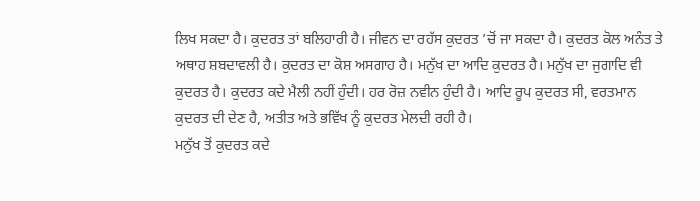ਲਿਖ ਸਕਦਾ ਹੈ। ਕੁਦਰਤ ਤਾਂ ਬਲਿਹਾਰੀ ਹੈ। ਜੀਵਨ ਦਾ ਰਹੱਸ ਕੁਦਰਤ ’ਚੋਂ ਜਾ ਸਕਦਾ ਹੈ। ਕੁਦਰਤ ਕੋਲ ਅਨੰਤ ਤੇ ਅਥਾਹ ਸ਼ਬਦਾਵਲੀ ਹੈ। ਕੁਦਰਤ ਦਾ ਕੋਸ਼ ਅਸਗਾਹ ਹੈ। ਮਨੁੱਖ ਦਾ ਆਦਿ ਕੁਦਰਤ ਹੈ। ਮਨੁੱਖ ਦਾ ਜੁਗਾਦਿ ਵੀ ਕੁਦਰਤ ਹੈ। ਕੁਦਰਤ ਕਦੇ ਮੈਲੀ ਨਹੀਂ ਹੁੰਦੀ। ਹਰ ਰੋਜ਼ ਨਵੀਨ ਹੁੰਦੀ ਹੈ। ਆਦਿ ਰੂਪ ਕੁਦਰਤ ਸੀ, ਵਰਤਮਾਨ ਕੁਦਰਤ ਦੀ ਦੇਣ ਹੈ, ਅਤੀਤ ਅਤੇ ਭਵਿੱਖ ਨੂੰ ਕੁਦਰਤ ਮੇਲਦੀ ਰਹੀ ਹੈ।
ਮਨੁੱਖ ਤੋਂ ਕੁਦਰਤ ਕਦੇ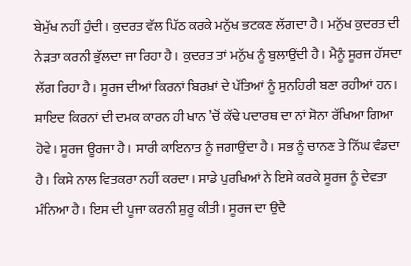ਬੇਮੁੱਖ ਨਹੀਂ ਹੁੰਦੀ। ਕੁਦਰਤ ਵੱਲ ਪਿੱਠ ਕਰਕੇ ਮਨੁੱਖ ਭਟਕਣ ਲੱਗਦਾ ਹੈ। ਮਨੁੱਖ ਕੁਦਰਤ ਦੀ ਨੇੜਤਾ ਕਰਨੀ ਭੁੱਲਦਾ ਜਾ ਰਿਹਾ ਹੈ। ਕੁਦਰਤ ਤਾਂ ਮਨੁੱਖ ਨੂੰ ਬੁਲਾਉਂਦੀ ਹੈ। ਮੈਨੂੰ ਸੂਰਜ ਹੱਸਦਾ ਲੱਗ ਰਿਹਾ ਹੈ। ਸੂਰਜ ਦੀਆਂ ਕਿਰਨਾਂ ਬਿਰਖ਼ਾਂ ਦੇ ਪੱਤਿਆਂ ਨੂੰ ਸੁਨਹਿਰੀ ਬਣਾ ਰਹੀਆਂ ਹਨ। ਸ਼ਾਇਦ ਕਿਰਨਾਂ ਦੀ ਦਮਕ ਕਾਰਨ ਹੀ ਖਾਨ ’ਚੋਂ ਕੱਢੇ ਪਦਾਰਥ ਦਾ ਨਾਂ ਸੋਨਾ ਰੱਖਿਆ ਗਿਆ ਹੋਵੇ। ਸੂਰਜ ਊਰਜਾ ਹੈ। ਸਾਰੀ ਕਾਇਨਾਤ ਨੂੰ ਜਗਾਉਂਦਾ ਹੈ। ਸਭ ਨੂੰ ਚਾਨਣ ਤੇ ਨਿੱਘ ਵੰਡਦਾ ਹੈ। ਕਿਸੇ ਨਾਲ ਵਿਤਕਰਾ ਨਹੀਂ ਕਰਦਾ। ਸਾਡੇ ਪੁਰਖਿਆਂ ਨੇ ਇਸੇ ਕਰਕੇ ਸੂਰਜ ਨੂੰ ਦੇਵਤਾ ਮੰਨਿਆ ਹੈ। ਇਸ ਦੀ ਪੂਜਾ ਕਰਨੀ ਸ਼ੁਰੂ ਕੀਤੀ। ਸੂਰਜ ਦਾ ਉਦੈ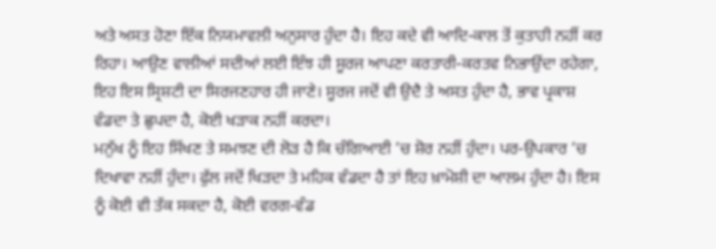ਅਤੇ ਅਸਤ ਹੋਣਾ ਇੱਕ ਨਿਯਮਾਵਲੀ ਅਨੁਸਾਰ ਹੁੰਦਾ ਹੈ। ਇਹ ਕਦੇ ਵੀ ਆਦਿ-ਕਾਲ ਤੋਂ ਕੁਤਾਹੀ ਨਹੀਂ ਕਰ ਰਿਹਾ। ਆਉਣ ਵਾਲੀਆਂ ਸਦੀਆਂ ਲਈ ਇੰਝ ਹੀ ਸੂਰਜ ਆਪਣਾ ਕਰਤਾਰੀ-ਕਰਤਵ ਨਿਭਾਉਂਦਾ ਰਹੇਗਾ, ਇਹ ਇਸ ਸ੍ਰਿਸ਼ਟੀ ਦਾ ਸਿਰਜਣਹਾਰ ਹੀ ਜਾਣੇ। ਸੂਰਜ ਜਦੋਂ ਵੀ ਉਦੈ ਤੇ ਅਸਤ ਹੁੰਦਾ ਹੈ, ਭਾਵ ਪ੍ਰਕਾਸ਼ ਵੰਡਦਾ ਤੇ ਛੁਪਦਾ ਹੈ, ਕੋਈ ਖੜਾਕ ਨਹੀਂ ਕਰਦਾ।
ਮਨੁੱਖ ਨੂੰ ਇਹ ਸਿੱਖਣ ਤੇ ਸਮਝਣ ਦੀ ਲੋੜ ਹੈ ਕਿ ਚੰਗਿਆਈ ’ਚ ਸ਼ੋਰ ਨਹੀਂ ਹੁੰਦਾ। ਪਰ-ਉਪਕਾਰ ’ਚ ਦਿਖਾਵਾ ਨਹੀਂ ਹੁੰਦਾ। ਫੁੱਲ ਜਦੋਂ ਖਿੜਦਾ ਤੇ ਮਹਿਕ ਵੰਡਦਾ ਹੈ ਤਾਂ ਇਹ ਖ਼ਾਮੋਸ਼ੀ ਦਾ ਆਲਮ ਹੁੰਦਾ ਹੈ। ਇਸ ਨੂੰ ਕੋਈ ਵੀ ਤੱਕ ਸਕਦਾ ਹੈ, ਕੋਈ ਵਰਗ-ਵੰਡ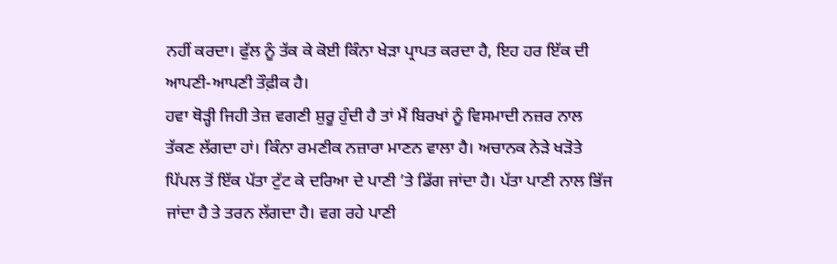ਨਹੀਂ ਕਰਦਾ। ਫੁੱਲ ਨੂੰ ਤੱਕ ਕੇ ਕੋਈ ਕਿੰਨਾ ਖੇੜਾ ਪ੍ਰਾਪਤ ਕਰਦਾ ਹੈ, ਇਹ ਹਰ ਇੱਕ ਦੀ ਆਪਣੀ-ਆਪਣੀ ਤੌਫ਼ੀਕ ਹੈ।
ਹਵਾ ਥੋੜ੍ਹੀ ਜਿਹੀ ਤੇਜ਼ ਵਗਣੀ ਸ਼ੁਰੂ ਹੁੰਦੀ ਹੈ ਤਾਂ ਮੈਂ ਬਿਰਖਾਂ ਨੂੰ ਵਿਸਮਾਦੀ ਨਜ਼ਰ ਨਾਲ ਤੱਕਣ ਲੱਗਦਾ ਹਾਂ। ਕਿੰਨਾ ਰਮਣੀਕ ਨਜ਼ਾਰਾ ਮਾਣਨ ਵਾਲਾ ਹੈ। ਅਚਾਨਕ ਨੇੜੇ ਖੜੋਤੇ ਪਿੱਪਲ ਤੋਂ ਇੱਕ ਪੱਤਾ ਟੁੱਟ ਕੇ ਦਰਿਆ ਦੇ ਪਾਣੀ ’ਤੇ ਡਿੱਗ ਜਾਂਦਾ ਹੈ। ਪੱਤਾ ਪਾਣੀ ਨਾਲ ਭਿੱਜ ਜਾਂਦਾ ਹੈ ਤੇ ਤਰਨ ਲੱਗਦਾ ਹੈ। ਵਗ ਰਹੇ ਪਾਣੀ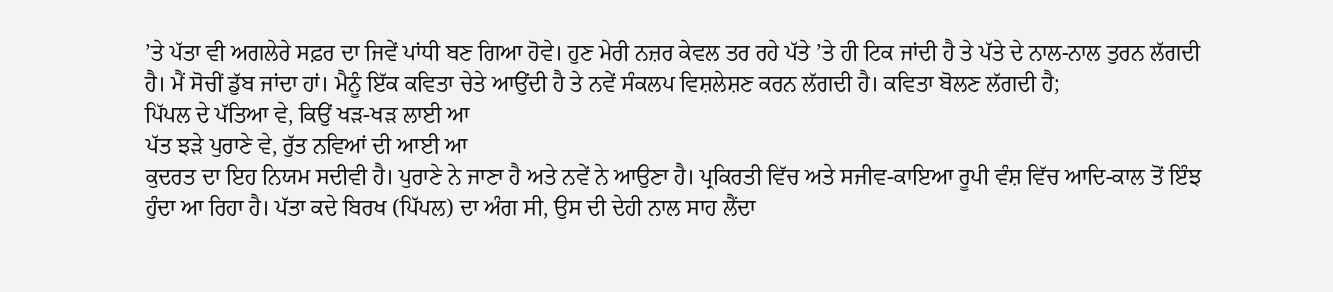’ਤੇ ਪੱਤਾ ਵੀ ਅਗਲੇਰੇ ਸਫ਼ਰ ਦਾ ਜਿਵੇਂ ਪਾਂਧੀ ਬਣ ਗਿਆ ਹੋਵੇ। ਹੁਣ ਮੇਰੀ ਨਜ਼ਰ ਕੇਵਲ ਤਰ ਰਹੇ ਪੱਤੇ ’ਤੇ ਹੀ ਟਿਕ ਜਾਂਦੀ ਹੈ ਤੇ ਪੱਤੇ ਦੇ ਨਾਲ-ਨਾਲ ਤੁਰਨ ਲੱਗਦੀ ਹੈ। ਮੈਂ ਸੋਚੀਂ ਡੁੱਬ ਜਾਂਦਾ ਹਾਂ। ਮੈਨੂੰ ਇੱਕ ਕਵਿਤਾ ਚੇਤੇ ਆਉਂਦੀ ਹੈ ਤੇ ਨਵੇਂ ਸੰਕਲਪ ਵਿਸ਼ਲੇਸ਼ਣ ਕਰਨ ਲੱਗਦੀ ਹੈ। ਕਵਿਤਾ ਬੋਲਣ ਲੱਗਦੀ ਹੈ;
ਪਿੱਪਲ ਦੇ ਪੱਤਿਆ ਵੇ, ਕਿਉਂ ਖੜ-ਖੜ ਲਾਈ ਆ
ਪੱਤ ਝੜੇ ਪੁਰਾਣੇ ਵੇ, ਰੁੱਤ ਨਵਿਆਂ ਦੀ ਆਈ ਆ
ਕੁਦਰਤ ਦਾ ਇਹ ਨਿਯਮ ਸਦੀਵੀ ਹੈ। ਪੁਰਾਣੇ ਨੇ ਜਾਣਾ ਹੈ ਅਤੇ ਨਵੇਂ ਨੇ ਆਉਣਾ ਹੈ। ਪ੍ਰਕਿਰਤੀ ਵਿੱਚ ਅਤੇ ਸਜੀਵ-ਕਾਇਆ ਰੂਪੀ ਵੰਸ਼ ਵਿੱਚ ਆਦਿ-ਕਾਲ ਤੋਂ ਇੰਝ ਹੁੰਦਾ ਆ ਰਿਹਾ ਹੈ। ਪੱਤਾ ਕਦੇ ਬਿਰਖ (ਪਿੱਪਲ) ਦਾ ਅੰਗ ਸੀ, ਉਸ ਦੀ ਦੇਹੀ ਨਾਲ ਸਾਹ ਲੈਂਦਾ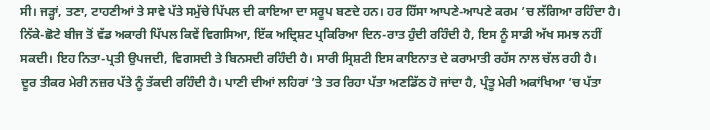ਸੀ। ਜੜ੍ਹਾਂ, ਤਣਾ, ਟਾਹਣੀਆਂ ਤੇ ਸਾਵੇ ਪੱਤੇ ਸਮੁੱਚੇ ਪਿੱਪਲ ਦੀ ਕਾਇਆ ਦਾ ਸਰੂਪ ਬਣਦੇ ਹਨ। ਹਰ ਹਿੱਸਾ ਆਪਣੇ-ਆਪਣੇ ਕਰਮ ’ਚ ਲੱਗਿਆ ਰਹਿੰਦਾ ਹੈ। ਨਿੱਕੇ-ਛੋਟੇ ਬੀਜ ਤੋਂ ਵੱਡ ਅਕਾਰੀ ਪਿੱਪਲ ਕਿਵੇਂ ਵਿਗਸਿਆ, ਇੱਕ ਅਦ੍ਰਿਸ਼ਟ ਪ੍ਰਕਿਰਿਆ ਦਿਨ-ਰਾਤ ਹੁੰਦੀ ਰਹਿੰਦੀ ਹੈ, ਇਸ ਨੂੰ ਸਾਡੀ ਅੱਖ ਸਮਝ ਨਹੀਂ ਸਕਦੀ। ਇਹ ਨਿਤਾ-ਪ੍ਰਤੀ ਉਪਜਦੀ, ਵਿਗਸਦੀ ਤੇ ਬਿਨਸਦੀ ਰਹਿੰਦੀ ਹੈ। ਸਾਰੀ ਸ੍ਰਿਸ਼ਟੀ ਇਸ ਕਾਇਨਾਤ ਦੇ ਕਰਾਮਾਤੀ ਰਹੱਸ ਨਾਲ ਚੱਲ ਰਹੀ ਹੈ।
ਦੂਰ ਤੀਕਰ ਮੇਰੀ ਨਜ਼ਰ ਪੱਤੇ ਨੂੰ ਤੱਕਦੀ ਰਹਿੰਦੀ ਹੈ। ਪਾਣੀ ਦੀਆਂ ਲਹਿਰਾਂ ’ਤੇ ਤਰ ਰਿਹਾ ਪੱਤਾ ਅਣਡਿੱਠ ਹੋ ਜਾਂਦਾ ਹੈ, ਪ੍ਰੰਤੂ ਮੇਰੀ ਅਕਾਂਖਿਆ ’ਚ ਪੱਤਾ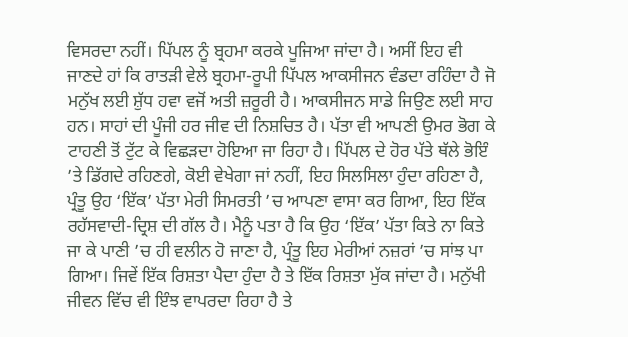ਵਿਸਰਦਾ ਨਹੀਂ। ਪਿੱਪਲ ਨੂੰ ਬ੍ਰਹਮਾ ਕਰਕੇ ਪੂਜਿਆ ਜਾਂਦਾ ਹੈ। ਅਸੀਂ ਇਹ ਵੀ ਜਾਣਦੇ ਹਾਂ ਕਿ ਰਾਤੜੀ ਵੇਲੇ ਬ੍ਰਹਮਾ-ਰੂਪੀ ਪਿੱਪਲ ਆਕਸੀਜਨ ਵੰਡਦਾ ਰਹਿੰਦਾ ਹੈ ਜੋ ਮਨੁੱਖ ਲਈ ਸ਼ੁੱਧ ਹਵਾ ਵਜੋਂ ਅਤੀ ਜ਼ਰੂਰੀ ਹੈ। ਆਕਸੀਜਨ ਸਾਡੇ ਜਿਉਣ ਲਈ ਸਾਹ ਹਨ। ਸਾਹਾਂ ਦੀ ਪੂੰਜੀ ਹਰ ਜੀਵ ਦੀ ਨਿਸ਼ਚਿਤ ਹੈ। ਪੱਤਾ ਵੀ ਆਪਣੀ ਉਮਰ ਭੋਗ ਕੇ ਟਾਹਣੀ ਤੋਂ ਟੁੱਟ ਕੇ ਵਿਛੜਦਾ ਹੋਇਆ ਜਾ ਰਿਹਾ ਹੈ। ਪਿੱਪਲ ਦੇ ਹੋਰ ਪੱਤੇ ਥੱਲੇ ਭੋਇੰ ’ਤੇ ਡਿੱਗਦੇ ਰਹਿਣਗੇ, ਕੋਈ ਵੇਖੇਗਾ ਜਾਂ ਨਹੀਂ, ਇਹ ਸਿਲਸਿਲਾ ਹੁੰਦਾ ਰਹਿਣਾ ਹੈ, ਪ੍ਰੰਤੂ ਉਹ ‘ਇੱਕ’ ਪੱਤਾ ਮੇਰੀ ਸਿਮਰਤੀ ’ਚ ਆਪਣਾ ਵਾਸਾ ਕਰ ਗਿਆ, ਇਹ ਇੱਕ ਰਹੱਸਵਾਦੀ-ਦ੍ਰਿਸ਼ ਦੀ ਗੱਲ ਹੈ। ਮੈਨੂੰ ਪਤਾ ਹੈ ਕਿ ਉਹ ‘ਇੱਕ’ ਪੱਤਾ ਕਿਤੇ ਨਾ ਕਿਤੇ ਜਾ ਕੇ ਪਾਣੀ ’ਚ ਹੀ ਵਲੀਨ ਹੋ ਜਾਣਾ ਹੈ, ਪ੍ਰੰਤੂ ਇਹ ਮੇਰੀਆਂ ਨਜ਼ਰਾਂ ’ਚ ਸਾਂਝ ਪਾ ਗਿਆ। ਜਿਵੇਂ ਇੱਕ ਰਿਸ਼ਤਾ ਪੈਦਾ ਹੁੰਦਾ ਹੈ ਤੇ ਇੱਕ ਰਿਸ਼ਤਾ ਮੁੱਕ ਜਾਂਦਾ ਹੈ। ਮਨੁੱਖੀ ਜੀਵਨ ਵਿੱਚ ਵੀ ਇੰਝ ਵਾਪਰਦਾ ਰਿਹਾ ਹੈ ਤੇ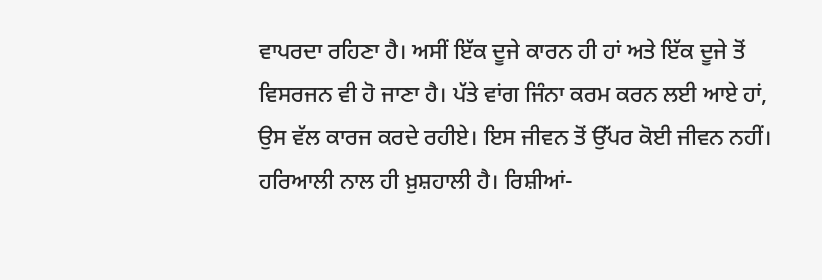ਵਾਪਰਦਾ ਰਹਿਣਾ ਹੈ। ਅਸੀਂ ਇੱਕ ਦੂਜੇ ਕਾਰਨ ਹੀ ਹਾਂ ਅਤੇ ਇੱਕ ਦੂਜੇ ਤੋਂ ਵਿਸਰਜਨ ਵੀ ਹੋ ਜਾਣਾ ਹੈ। ਪੱਤੇ ਵਾਂਗ ਜਿੰਨਾ ਕਰਮ ਕਰਨ ਲਈ ਆਏ ਹਾਂ, ਉਸ ਵੱਲ ਕਾਰਜ ਕਰਦੇ ਰਹੀਏ। ਇਸ ਜੀਵਨ ਤੋਂ ਉੱਪਰ ਕੋਈ ਜੀਵਨ ਨਹੀਂ। ਹਰਿਆਲੀ ਨਾਲ ਹੀ ਖ਼ੁਸ਼ਹਾਲੀ ਹੈ। ਰਿਸ਼ੀਆਂ-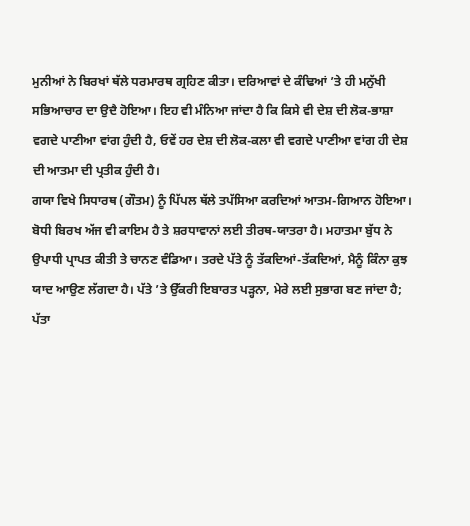ਮੁਨੀਆਂ ਨੇ ਬਿਰਖਾਂ ਥੱਲੇ ਧਰਮਾਰਥ ਗ੍ਰਹਿਣ ਕੀਤਾ। ਦਰਿਆਵਾਂ ਦੇ ਕੰਢਿਆਂ ’ਤੇ ਹੀ ਮਨੁੱਖੀ ਸਭਿਆਚਾਰ ਦਾ ਉਦੈ ਹੋਇਆ। ਇਹ ਵੀ ਮੰਨਿਆ ਜਾਂਦਾ ਹੈ ਕਿ ਕਿਸੇ ਵੀ ਦੇਸ਼ ਦੀ ਲੋਕ-ਭਾਸ਼ਾ ਵਗਦੇ ਪਾਣੀਆ ਵਾਂਗ ਹੁੰਦੀ ਹੈ, ਓਵੇਂ ਹਰ ਦੇਸ਼ ਦੀ ਲੋਕ-ਕਲਾ ਵੀ ਵਗਦੇ ਪਾਣੀਆ ਵਾਂਗ ਹੀ ਦੇਸ਼ ਦੀ ਆਤਮਾ ਦੀ ਪ੍ਰਤੀਕ ਹੁੰਦੀ ਹੈ।
ਗਯਾ ਵਿਖੇ ਸਿਧਾਰਥ (ਗੌਤਮ) ਨੂੰ ਪਿੱਪਲ ਥੱਲੇ ਤਪੱਸਿਆ ਕਰਦਿਆਂ ਆਤਮ-ਗਿਆਨ ਹੋਇਆ। ਬੋਧੀ ਬਿਰਖ ਅੱਜ ਵੀ ਕਾਇਮ ਹੈ ਤੇ ਸ਼ਰਧਾਵਾਨਾਂ ਲਈ ਤੀਰਥ-ਯਾਤਰਾ ਹੈ। ਮਹਾਤਮਾ ਬੁੱਧ ਨੇ ਉਪਾਧੀ ਪ੍ਰਾਪਤ ਕੀਤੀ ਤੇ ਚਾਨਣ ਵੰਡਿਆ। ਤਰਦੇ ਪੱਤੇ ਨੂੰ ਤੱਕਦਿਆਂ-ਤੱਕਦਿਆਂ, ਮੈਨੂੰ ਕਿੰਨਾ ਕੁਝ ਯਾਦ ਆਉਣ ਲੱਗਦਾ ਹੈ। ਪੱਤੇ ’ਤੇ ਉੱਕਰੀ ਇਬਾਰਤ ਪੜ੍ਹਨਾ, ਮੇਰੇ ਲਈ ਸੁਭਾਗ ਬਣ ਜਾਂਦਾ ਹੈ;
ਪੱਤਾ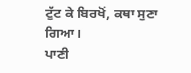ਟੁੱਟ ਕੇ ਬਿਰਖੋਂ, ਕਥਾ ਸੁਣਾ ਗਿਆ।
ਪਾਣੀ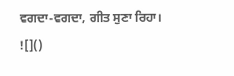ਵਗਦਾ-ਵਗਦਾ, ਗੀਤ ਸੁਣਾ ਰਿਹਾ।
![]()